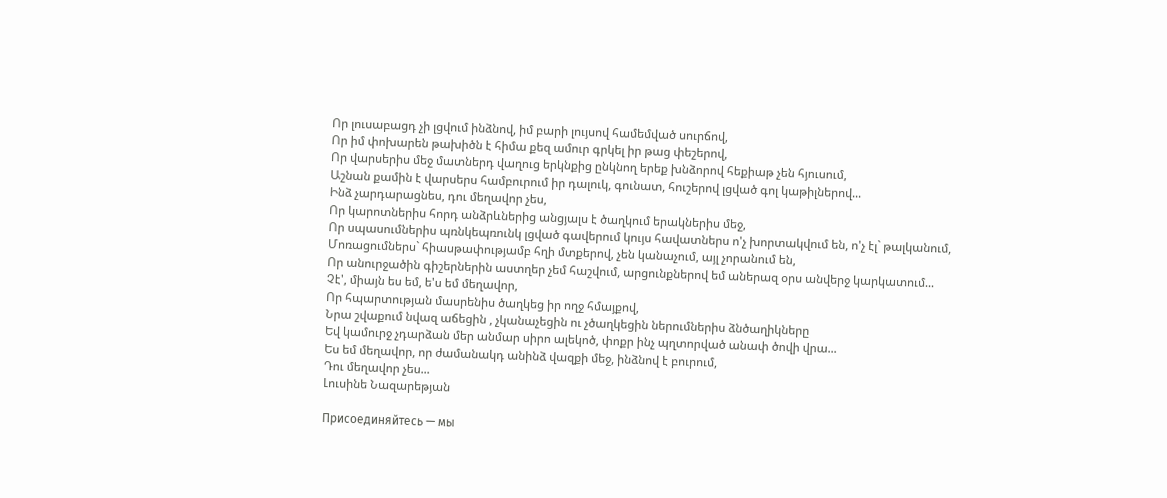Որ լուսաբացդ չի լցվում ինձնով, իմ բարի լույսով համեմված սուրճով,
Որ իմ փոխարեն թախիծն է հիմա քեզ ամուր գրկել իր թաց փեշերով,
Որ վարսերիս մեջ մատներդ վաղուց երկնքից ընկնող երեք խնձորով հեքիաթ չեն հյուսում,
Աշնան քամին է վարսերս համբուրում իր դալուկ, գունատ, հուշերով լցված գոլ կաթիլներով...
Ինձ չարդարացնես, դու մեղավոր չես,
Որ կարոտներիս հորդ անձրևներից անցյալս է ծաղկում երակներիս մեջ,
Որ սպասումներիս պռնկեպռունկ լցված գավերում կույս հավատներս ո'չ խորտակվում են, ո'չ էլ` թալկանում,
Մոռացումներս` հիասթափությամբ հղի մտքերով, չեն կանաչում, այլ չորանում են,
Որ անուրջածին գիշերներին աստղեր չեմ հաշվում, արցունքներով եմ աներազ օրս անվերջ կարկատում...
Չէ', միայն ես եմ, ե'ս եմ մեղավոր,
Որ հպարտության մասրենիս ծաղկեց իր ողջ հմայքով,
Նրա շվաքում նվազ աճեցին , չկանաչեցին ու չծաղկեցին ներումներիս ձնծաղիկները
Եվ կամուրջ չդարձան մեր անմար սիրո ալեկոծ, փոքր ինչ պղտորված անափ ծովի վրա...
Ես եմ մեղավոր, որ ժամանակդ անինձ վազքի մեջ, ինձնով է բուրում,
Դու մեղավոր չես...
Լուսինե Նազարեթյան

Присоединяйтесь — мы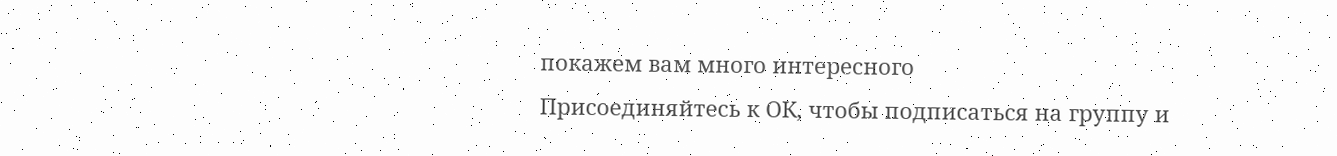покажем вам много интересного
Присоединяйтесь к ОК, чтобы подписаться на группу и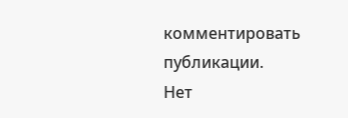комментировать публикации.
Нет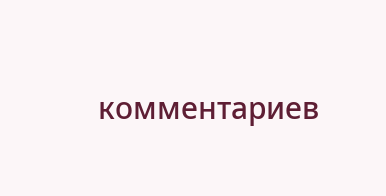комментариев